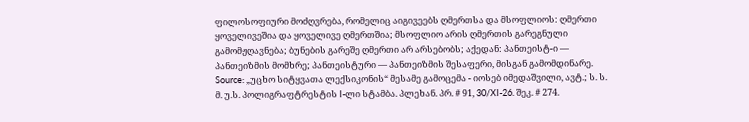ფილოსოფიური მოძღვრება, რომელიც აიგივეებს ღმერთსა და მსოფლიოს: ღმერთი ყოველივეშია და ყოველივე ღმერთშია; მსოფლიო არის ღმერთის გარეგნული გამომჟღავნება; ბუნების გარეშე ღმერთი არ არსებობს; აქედან: პანთეისტ-ი — პანთეიზმის მომხრე; პანთეისტური — პანთეიზმის შესაფერი, მისგან გამომდინარე.
Source: „უცხო სიტყვათა ლექსიკონის“ მესამე გამოცემა - იოსებ იმედაშვილი, ავტ.; ს. ს. მ. უ.ს. პოლიგრაფტრესტის I-ლი სტამბა. პლეხან. პრ. # 91, 30/XI-26. შეკ. # 274.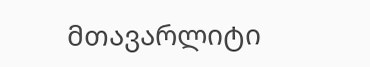მთავარლიტი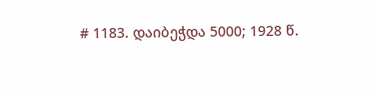# 1183. დაიბეჭდა 5000; 1928 წ.